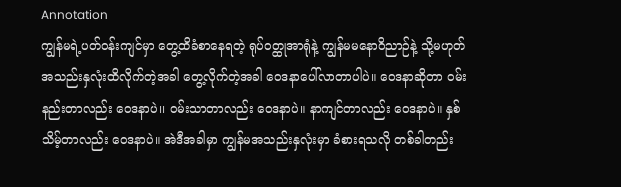Annotation
ကျွန်မရဲ့ပတ်ဝန်းကျင်မှာ တွေ့ထိခံစာနေရတဲ့ ရုပ်ဝတ္ထုအာရုံနဲ့ ကျွန်မမနောဝိညာဉ်နဲ့ သို့မဟုတ် အသည်းနှလုံးထိလိုက်တဲ့အခါ တွေ့လိုက်တဲ့အခါ ဝေဒနာပေါ်လာတာပါပဲ။ ဝေဒနာဆိုတာ ဝမ်းနည်းတာလည်း ဝေဒနာပဲ၊၊ ဝမ်းသာတာလည်း ဝေဒနာပဲ။ နာကျင်တာလည်း ဝေဒနာပဲ။ နှစ်သိမ့်တာလည်း ဝေဒနာပဲ။ အဲဒီအခါမှာ ကျွန်မအသည်းနှလုံးမှာ ခံစားရသလို တစ်ခါတည်း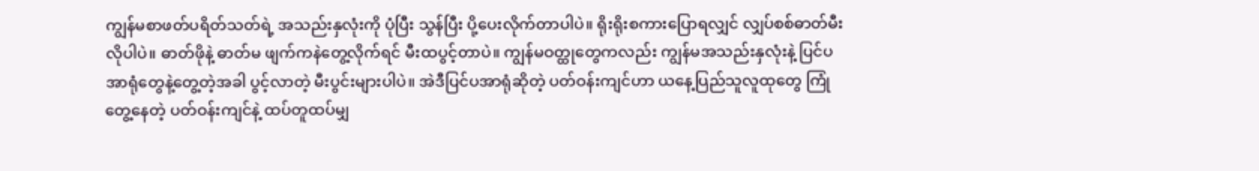ကျွန်မစာဖတ်ပရိတ်သတ်ရဲ့ အသည်းနှလုံးကို ပုံပြီး သွန်ပြီး ပို့ပေးလိုက်တာပါပဲ။ ရိုးရိုးစကားပြောရလျှင် လျှပ်စစ်ဓာတ်မီးလိုပါပဲ။ ဓာတ်ဖိုနဲ့ ဓာတ်မ ဖျက်ကနဲတွေ့လိုက်ရင် မီးထပွင့်တာပဲ။ ကျွန်မဝတ္ထုတွေကလည်း ကျွန်မအသည်းနှလုံးနဲ့ ပြင်ပအာရုံတွေနဲ့တွေ့တဲ့အခါ ပွင့်လာတဲ့ မီးပွင်းများပါပဲ။ အဲဒီပြင်ပအာရုံဆိုတဲ့ ပတ်ဝန်းကျင်ဟာ ယနေ့ပြည်သူလူထုတွေ ကြုံတွေ့နေတဲ့ ပတ်ဝန်းကျင်နဲ့ ထပ်တူထပ်မျှ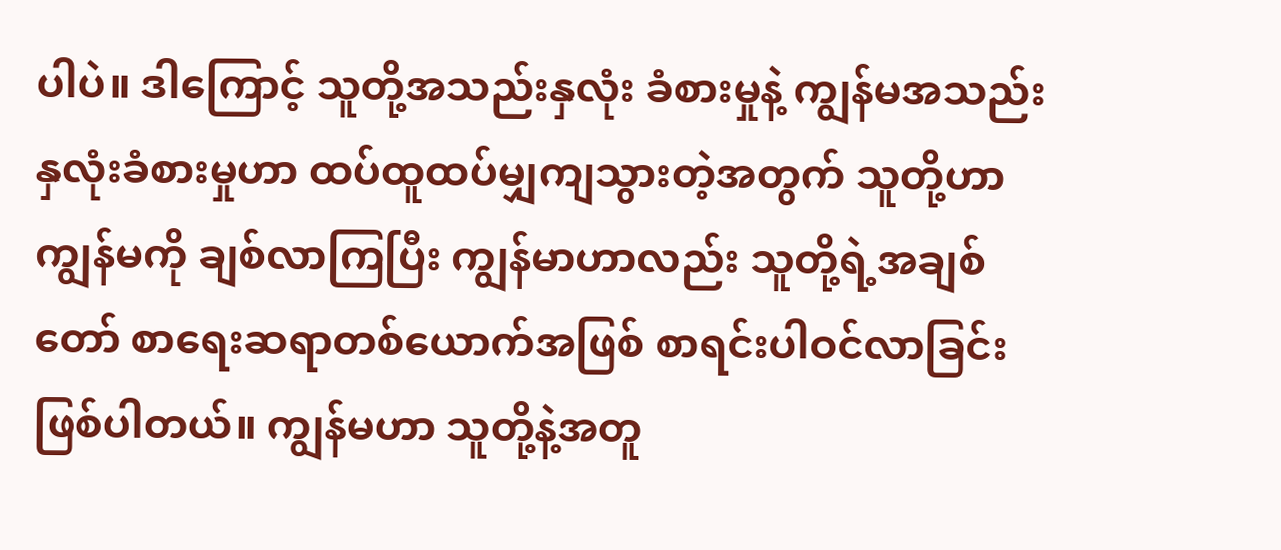ပါပဲ။ ဒါကြောင့် သူတို့အသည်းနှလုံး ခံစားမှုနဲ့ ကျွန်မအသည်းနှလုံးခံစားမှုဟာ ထပ်ထူထပ်မျှကျသွားတဲ့အတွက် သူတို့ဟာ ကျွန်မကို ချစ်လာကြပြီး ကျွန်မာဟာလည်း သူတို့ရဲ့အချစ်တော် စာရေးဆရာတစ်ယောက်အဖြစ် စာရင်းပါဝင်လာခြင်းဖြစ်ပါတယ်။ ကျွန်မဟာ သူတို့နဲ့အတူ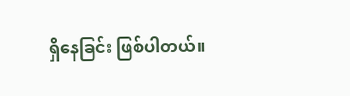ရှိနေခြင်း ဖြစ်ပါတယ်။